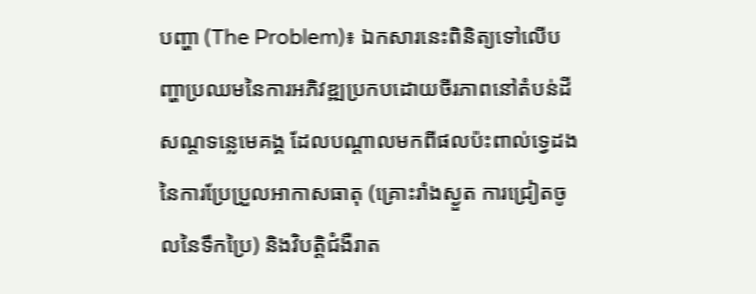បញ្ហា (The Problem)៖ ឯកសារនេះពិនិត្យទៅលើបញ្ហាប្រឈមនៃការអភិវឌ្ឍប្រកបដោយចីរភាពនៅតំបន់ដីសណ្ដទន្លេមេគង្គ ដែលបណ្តាលមកពីផលប៉ះពាល់ទ្វេដងនៃការប្រែប្រួលអាកាសធាតុ (គ្រោះរាំងស្ងួត ការជ្រៀតចូលនៃទឹកប្រៃ) និងវិបត្តិជំងឺរាត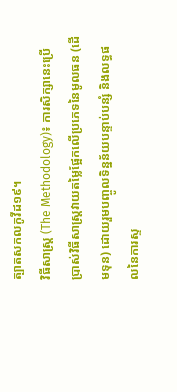ត្បាតសកលកូវីដ១៩។
វិធីសាស្ត្រ (The Methodology)៖ ការសិក្សានេះប្រើប្រាស់វិធីសាស្ត្រវាយតម្លៃផ្អែកលើប្រភេទនៃមូលធន (ដើមទុន) ដោយរួមបញ្ចូលទិន្នន័យបន្ទាប់បន្សំ និងលទ្ធផលនៃការស្ទ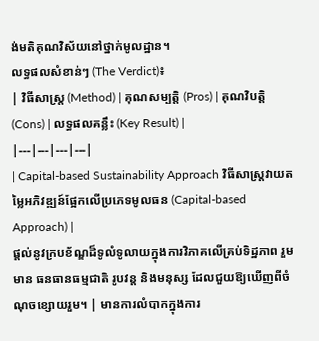ង់មតិគុណវិស័យនៅថ្នាក់មូលដ្ឋាន។
លទ្ធផលសំខាន់ៗ (The Verdict)៖
| វិធីសាស្ត្រ (Method) | គុណសម្បត្តិ (Pros) | គុណវិបត្តិ (Cons) | លទ្ធផលគន្លឹះ (Key Result) |
|---|---|---|---|
| Capital-based Sustainability Approach វិធីសាស្ត្រវាយតម្លៃអភិវឌ្ឍន៍ផ្អែកលើប្រភេទមូលធន (Capital-based Approach) |
ផ្តល់នូវក្របខ័ណ្ឌដ៏ទូលំទូលាយក្នុងការវិភាគលើគ្រប់ទិដ្ឋភាព រួមមាន ធនធានធម្មជាតិ រូបវន្ត និងមនុស្ស ដែលជួយឱ្យឃើញពីចំណុចខ្សោយរួម។ | មានការលំបាកក្នុងការ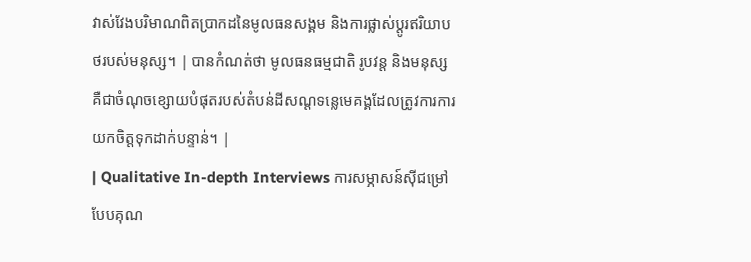វាស់វែងបរិមាណពិតប្រាកដនៃមូលធនសង្គម និងការផ្លាស់ប្តូរឥរិយាបថរបស់មនុស្ស។ | បានកំណត់ថា មូលធនធម្មជាតិ រូបវន្ត និងមនុស្ស គឺជាចំណុចខ្សោយបំផុតរបស់តំបន់ដីសណ្ដទន្លេមេគង្គដែលត្រូវការការយកចិត្តទុកដាក់បន្ទាន់។ |
| Qualitative In-depth Interviews ការសម្ភាសន៍ស៊ីជម្រៅបែបគុណ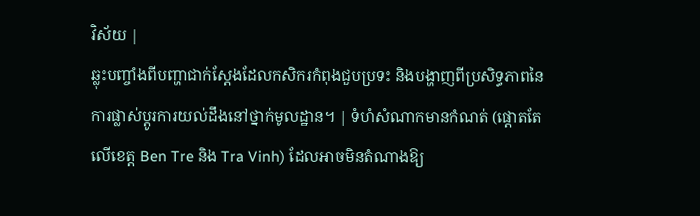វិស័យ |
ឆ្លុះបញ្ចាំងពីបញ្ហាជាក់ស្តែងដែលកសិករកំពុងជួបប្រទះ និងបង្ហាញពីប្រសិទ្ធភាពនៃការផ្លាស់ប្តូរការយល់ដឹងនៅថ្នាក់មូលដ្ឋាន។ | ទំហំសំណាកមានកំណត់ (ផ្តោតតែលើខេត្ត Ben Tre និង Tra Vinh) ដែលអាចមិនតំណាងឱ្យ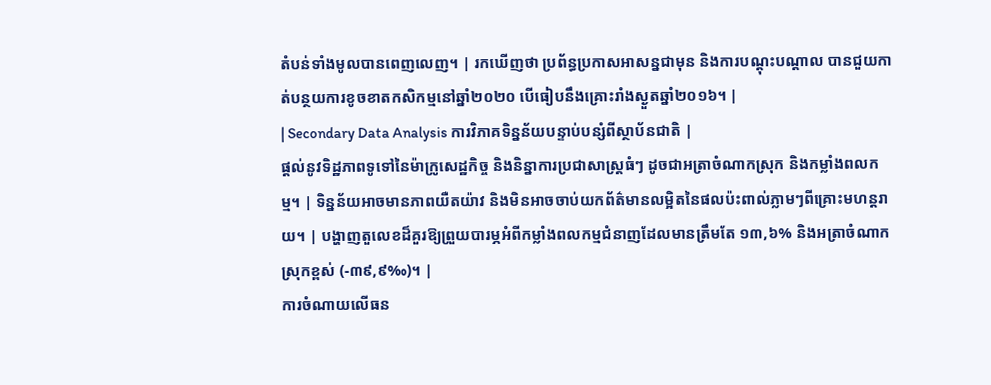តំបន់ទាំងមូលបានពេញលេញ។ | រកឃើញថា ប្រព័ន្ធប្រកាសអាសន្នជាមុន និងការបណ្តុះបណ្តាល បានជួយកាត់បន្ថយការខូចខាតកសិកម្មនៅឆ្នាំ២០២០ បើធៀបនឹងគ្រោះរាំងស្ងួតឆ្នាំ២០១៦។ |
| Secondary Data Analysis ការវិភាគទិន្នន័យបន្ទាប់បន្សំពីស្ថាប័នជាតិ |
ផ្តល់នូវទិដ្ឋភាពទូទៅនៃម៉ាក្រូសេដ្ឋកិច្ច និងនិន្នាការប្រជាសាស្ត្រធំៗ ដូចជាអត្រាចំណាកស្រុក និងកម្លាំងពលកម្ម។ | ទិន្នន័យអាចមានភាពយឺតយ៉ាវ និងមិនអាចចាប់យកព័ត៌មានលម្អិតនៃផលប៉ះពាល់ភ្លាមៗពីគ្រោះមហន្តរាយ។ | បង្ហាញតួលេខដ៏គួរឱ្យព្រួយបារម្ភអំពីកម្លាំងពលកម្មជំនាញដែលមានត្រឹមតែ ១៣,៦% និងអត្រាចំណាកស្រុកខ្ពស់ (-៣៩,៩‰)។ |
ការចំណាយលើធន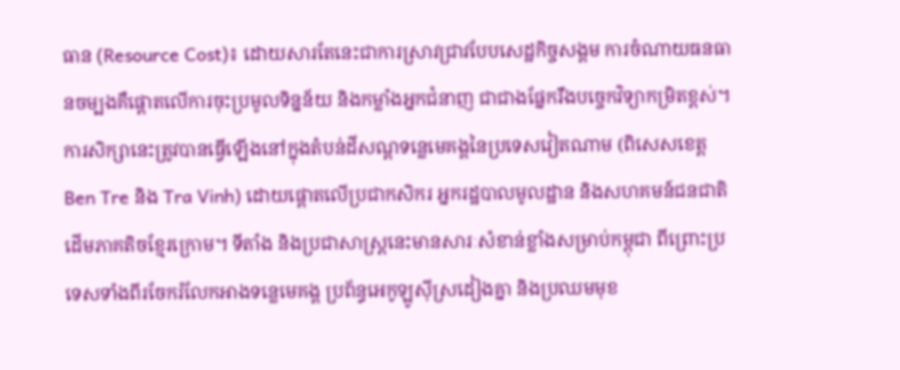ធាន (Resource Cost)៖ ដោយសារតែនេះជាការស្រាវជ្រាវបែបសេដ្ឋកិច្ចសង្គម ការចំណាយធនធានចម្បងគឺផ្តោតលើការចុះប្រមូលទិន្នន័យ និងកម្លាំងអ្នកជំនាញ ជាជាងផ្នែករឹងបច្ចេកវិទ្យាកម្រិតខ្ពស់។
ការសិក្សានេះត្រូវបានធ្វើឡើងនៅក្នុងតំបន់ដីសណ្ដទន្លេមេគង្គនៃប្រទេសវៀតណាម (ពិសេសខេត្ត Ben Tre និង Tra Vinh) ដោយផ្តោតលើប្រជាកសិករ អ្នករដ្ឋបាលមូលដ្ឋាន និងសហគមន៍ជនជាតិដើមភាគតិចខ្មែរក្រោម។ ទីតាំង និងប្រជាសាស្ត្រនេះមានសារៈសំខាន់ខ្លាំងសម្រាប់កម្ពុជា ពីព្រោះប្រទេសទាំងពីរចែករំលែកអាងទន្លេមេគង្គ ប្រព័ន្ធអេកូឡូស៊ីស្រដៀងគ្នា និងប្រឈមមុខ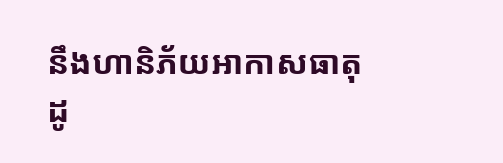នឹងហានិភ័យអាកាសធាតុដូ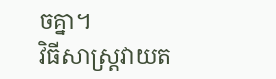ចគ្នា។
វិធីសាស្ត្រវាយត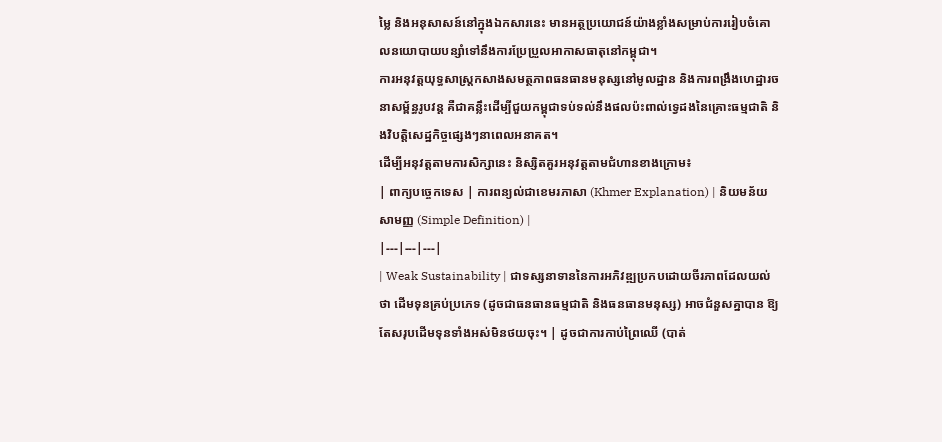ម្លៃ និងអនុសាសន៍នៅក្នុងឯកសារនេះ មានអត្ថប្រយោជន៍យ៉ាងខ្លាំងសម្រាប់ការរៀបចំគោលនយោបាយបន្សាំទៅនឹងការប្រែប្រួលអាកាសធាតុនៅកម្ពុជា។
ការអនុវត្តយុទ្ធសាស្ត្រកសាងសមត្ថភាពធនធានមនុស្សនៅមូលដ្ឋាន និងការពង្រឹងហេដ្ឋារចនាសម្ព័ន្ធរូបវន្ត គឺជាគន្លឹះដើម្បីជួយកម្ពុជាទប់ទល់នឹងផលប៉ះពាល់ទ្វេដងនៃគ្រោះធម្មជាតិ និងវិបត្តិសេដ្ឋកិច្ចផ្សេងៗនាពេលអនាគត។
ដើម្បីអនុវត្តតាមការសិក្សានេះ និស្សិតគួរអនុវត្តតាមជំហានខាងក្រោម៖
| ពាក្យបច្ចេកទេស | ការពន្យល់ជាខេមរភាសា (Khmer Explanation) | និយមន័យសាមញ្ញ (Simple Definition) |
|---|---|---|
| Weak Sustainability | ជាទស្សនាទាននៃការអភិវឌ្ឍប្រកបដោយចីរភាពដែលយល់ថា ដើមទុនគ្រប់ប្រភេទ (ដូចជាធនធានធម្មជាតិ និងធនធានមនុស្ស) អាចជំនួសគ្នាបាន ឱ្យតែសរុបដើមទុនទាំងអស់មិនថយចុះ។ | ដូចជាការកាប់ព្រៃឈើ (បាត់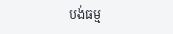បង់ធម្ម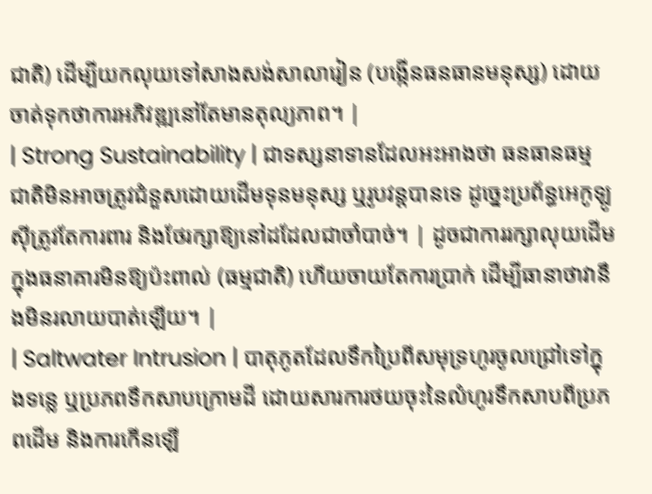ជាតិ) ដើម្បីយកលុយទៅសាងសង់សាលារៀន (បង្កើនធនធានមនុស្ស) ដោយចាត់ទុកថាការអភិវឌ្ឍនៅតែមានតុល្យភាព។ |
| Strong Sustainability | ជាទស្សនាទានដែលអះអាងថា ធនធានធម្មជាតិមិនអាចត្រូវជំនួសដោយដើមទុនមនុស្ស ឬរូបវន្តបានទេ ដូច្នេះប្រព័ន្ធអេកូឡូស៊ីត្រូវតែការពារ និងថែរក្សាឱ្យនៅដដែលជាចាំបាច់។ | ដូចជាការរក្សាលុយដើមក្នុងធនាគារមិនឱ្យប៉ះពាល់ (ធម្មជាតិ) ហើយចាយតែការប្រាក់ ដើម្បីធានាថាវានឹងមិនរលាយបាត់ឡើយ។ |
| Saltwater Intrusion | បាតុភូតដែលទឹកប្រៃពីសមុទ្រហូរចូលជ្រៅទៅក្នុងទន្លេ ឬប្រភពទឹកសាបក្រោមដី ដោយសារការថយចុះនៃលំហូរទឹកសាបពីប្រភពដើម និងការកើនឡើ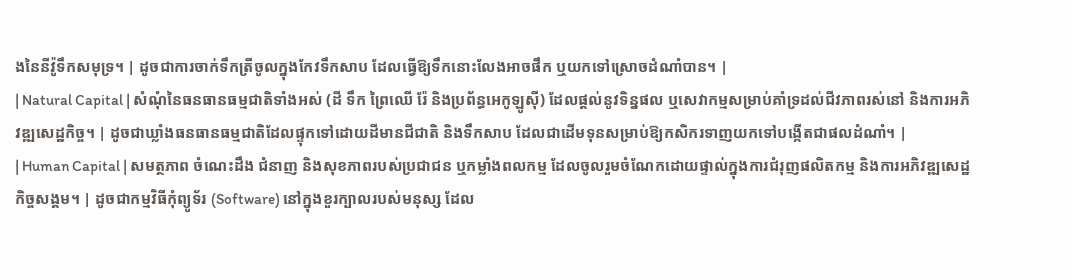ងនៃនីវ៉ូទឹកសមុទ្រ។ | ដូចជាការចាក់ទឹកត្រីចូលក្នុងកែវទឹកសាប ដែលធ្វើឱ្យទឹកនោះលែងអាចផឹក ឬយកទៅស្រោចដំណាំបាន។ |
| Natural Capital | សំណុំនៃធនធានធម្មជាតិទាំងអស់ (ដី ទឹក ព្រៃឈើ រ៉ែ និងប្រព័ន្ធអេកូឡូស៊ី) ដែលផ្តល់នូវទិន្នផល ឬសេវាកម្មសម្រាប់គាំទ្រដល់ជីវភាពរស់នៅ និងការអភិវឌ្ឍសេដ្ឋកិច្ច។ | ដូចជាឃ្លាំងធនធានធម្មជាតិដែលផ្ទុកទៅដោយដីមានជីជាតិ និងទឹកសាប ដែលជាដើមទុនសម្រាប់ឱ្យកសិករទាញយកទៅបង្កើតជាផលដំណាំ។ |
| Human Capital | សមត្ថភាព ចំណេះដឹង ជំនាញ និងសុខភាពរបស់ប្រជាជន ឬកម្លាំងពលកម្ម ដែលចូលរួមចំណែកដោយផ្ទាល់ក្នុងការជំរុញផលិតកម្ម និងការអភិវឌ្ឍសេដ្ឋកិច្ចសង្គម។ | ដូចជាកម្មវិធីកុំព្យូទ័រ (Software) នៅក្នុងខួរក្បាលរបស់មនុស្ស ដែល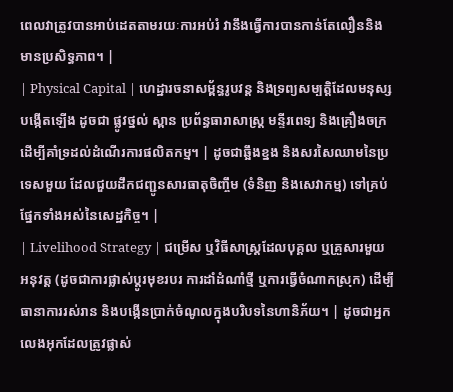ពេលវាត្រូវបានអាប់ដេតតាមរយៈការអប់រំ វានឹងធ្វើការបានកាន់តែលឿននិងមានប្រសិទ្ធភាព។ |
| Physical Capital | ហេដ្ឋារចនាសម្ព័ន្ធរូបវន្ត និងទ្រព្យសម្បត្តិដែលមនុស្សបង្កើតឡើង ដូចជា ផ្លូវថ្នល់ ស្ពាន ប្រព័ន្ធធារាសាស្ត្រ មន្ទីរពេទ្យ និងគ្រឿងចក្រ ដើម្បីគាំទ្រដល់ដំណើរការផលិតកម្ម។ | ដូចជាឆ្អឹងខ្នង និងសរសៃឈាមនៃប្រទេសមួយ ដែលជួយដឹកជញ្ជូនសារធាតុចិញ្ចឹម (ទំនិញ និងសេវាកម្ម) ទៅគ្រប់ផ្នែកទាំងអស់នៃសេដ្ឋកិច្ច។ |
| Livelihood Strategy | ជម្រើស ឬវិធីសាស្ត្រដែលបុគ្គល ឬគ្រួសារមួយអនុវត្ត (ដូចជាការផ្លាស់ប្តូរមុខរបរ ការដាំដំណាំថ្មី ឬការធ្វើចំណាកស្រុក) ដើម្បីធានាការរស់រាន និងបង្កើនប្រាក់ចំណូលក្នុងបរិបទនៃហានិភ័យ។ | ដូចជាអ្នកលេងអុកដែលត្រូវផ្លាស់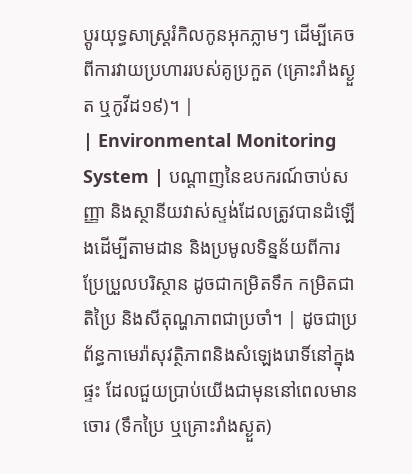ប្តូរយុទ្ធសាស្ត្ររំកិលកូនអុកភ្លាមៗ ដើម្បីគេចពីការវាយប្រហាររបស់គូប្រកួត (គ្រោះរាំងស្ងួត ឬកូវីដ១៩)។ |
| Environmental Monitoring System | បណ្តាញនៃឧបករណ៍ចាប់សញ្ញា និងស្ថានីយវាស់ស្ទង់ដែលត្រូវបានដំឡើងដើម្បីតាមដាន និងប្រមូលទិន្នន័យពីការប្រែប្រួលបរិស្ថាន ដូចជាកម្រិតទឹក កម្រិតជាតិប្រៃ និងសីតុណ្ហភាពជាប្រចាំ។ | ដូចជាប្រព័ន្ធកាមេរ៉ាសុវត្ថិភាពនិងសំឡេងរោទិ៍នៅក្នុងផ្ទះ ដែលជួយប្រាប់យើងជាមុននៅពេលមានចោរ (ទឹកប្រៃ ឬគ្រោះរាំងស្ងួត)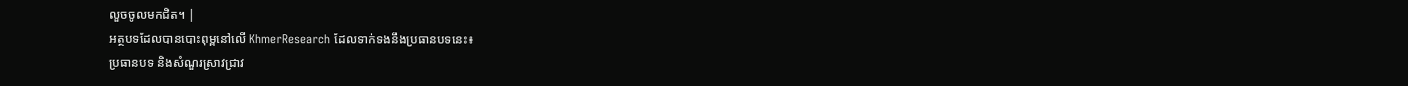លួចចូលមកជិត។ |
អត្ថបទដែលបានបោះពុម្ពនៅលើ KhmerResearch ដែលទាក់ទងនឹងប្រធានបទនេះ៖
ប្រធានបទ និងសំណួរស្រាវជ្រាវ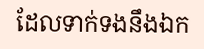ដែលទាក់ទងនឹងឯក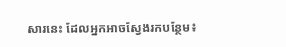សារនេះ ដែលអ្នកអាចស្វែងរកបន្ថែម៖